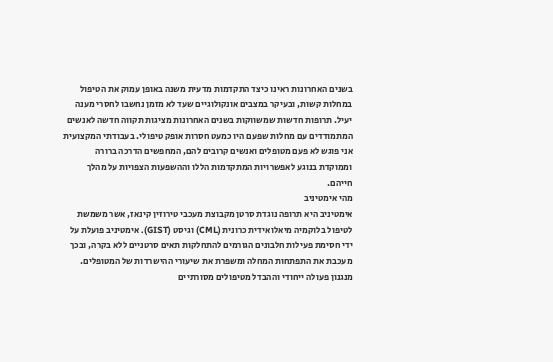בשנים האחרונות ראינו כיצד התקדמות מדעית משנה באופן עמוק את הטיפול במחלות קשות, ובעיקר במצבים אונקולוגיים שעד לא מזמן נחשבו לחסרי מענה יעיל. תרופות חדשות שמשווקות בשנים האחרונות מציגות תקווה חדשה לאנשים המתמודדים עם מחלות שפעם היו כמעט חסרות אופק טיפולי. בעבודתי המקצועית אני פוגש לא פעם מטופלים ואנשים קרובים להם, המחפשים הדרכה ברורה וממוקדת בנוגע לאפשרויות המתקדמות הללו וההשפעות הצפויות על מהלך חייהם.
מהי אימטיניב
אימטיניב היא תרופה נוגדת סרטן מקבוצת מעכבי טירוזין קינאז, אשר משמשת לטיפול בלוקמיה מיאלואידית כרונית (CML) וגיסט (GIST). אימטיניב פועלת על ידי חסימת פעילות חלבונים הגורמים להתחלקות תאים סרטניים ללא בקרה, ובכך מעכבת את התפתחות המחלה ומשפרת את שיעורי ההישרדות של המטופלים.
מנגנון פעולה ייחודי וההבדל מטיפולים מסורתיים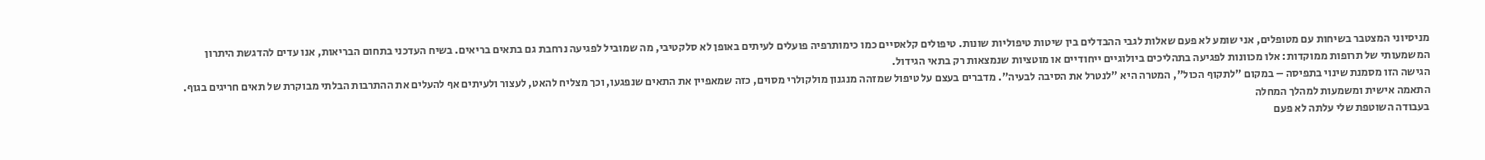מניסיוני המצטבר בשיחות עם מטופלים, אני שומע לא פעם שאלות לגבי ההבדלים בין שיטות טיפוליות שונות. טיפולים קלאסיים כמו כימותרפיה פועלים לעיתים באופן לא סלקטיבי, מה שמוביל לפגיעה נרחבת גם בתאים בריאים. בשיח העדכני בתחום הבריאות, אנו עדים להדגשת היתרון המשמעותי של תרופות ממוקדות: אלו מכוונות לפגיעה בתהליכים ביולוגיים ייחודיים או מוטציות שנמצאות רק בתאי הגידול.
הגישה הזו מסמנת שינוי בתפיסה – במקום "לתקוף הכול", המטרה היא "לנטרל את הסיבה לבעיה". מדברים בעצם על טיפול שמזהה מנגנון מולקולרי מסוים, כזה שמאפיין את התאים שנפגעו, וכך מצליח להאט, לעצור ולעיתים אף להעלים את ההתרבות הבלתי מבוקרת של תאים חריגים בגוף.
התאמה אישית ומשמעות למהלך המחלה
בעבודה השוטפת שלי עלתה לא פעם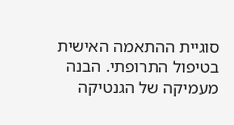סוגיית ההתאמה האישית בטיפול התרופתי. הבנה מעמיקה של הגנטיקה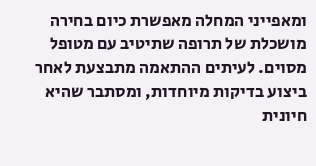ומאפייני המחלה מאפשרת כיום בחירה מושכלת של תרופה שתיטיב עם מטופל מסוים. לעיתים ההתאמה מתבצעת לאחר ביצוע בדיקות מיוחדות, ומסתבר שהיא חיונית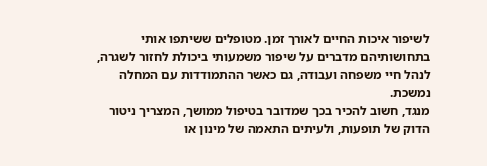לשיפור איכות החיים לאורך זמן. מטופלים ששיתפו אותי בתחושותיהם מדברים על שיפור משמעותי ביכולת לחזור לשגרה, לנהל חיי משפחה ועבודה, גם כאשר ההתמודדות עם המחלה נמשכת.
מנגד, חשוב להכיר בכך שמדובר בטיפול ממושך, המצריך ניטור הדוק של תופעות, ולעיתים התאמה של מינון או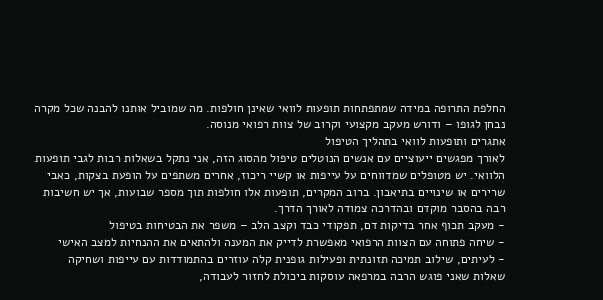החלפת התרופה במידה שמתפתחות תופעות לוואי שאינן חולפות. מה שמוביל אותנו להבנה שכל מקרה נבחן לגופו – ודורש מעקב מקצועי וקרוב של צוות רפואי מנוסה.
אתגרים ותופעות לוואי בתהליך הטיפול
לאורך מפגשים ייעוציים עם אנשים הנוטלים טיפול מהסוג הזה, אני נתקל בשאלות רבות לגבי תופעות הלוואי. יש מטופלים שמדווחים על עייפות או קשיי ריכוז, אחרים משתפים על הופעת בצקות, כאבי שרירים או שינויים בתיאבון. ברוב המקרים, תופעות אלו חולפות תוך מספר שבועות, אך יש חשיבות רבה בהסבר מוקדם ובהדרכה צמודה לאורך הדרך.
- מעקב תכוף אחר בדיקות דם, תפקודי כבד וקצב הלב – משפר את הבטיחות בטיפול
- שיחה פתוחה עם הצוות הרפואי מאפשרת לדייק את המענה ולהתאים את ההנחיות למצב האישי
- לעיתים, שילוב תמיכה תזונתית ופעילות גופנית קלה עוזרים בהתמודדות עם עייפות ושחיקה
שאלות שאני פוגש הרבה במרפאה עוסקות ביכולת לחזור לעבודה,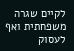לקיים שגרה משפחתית ואף לעסוק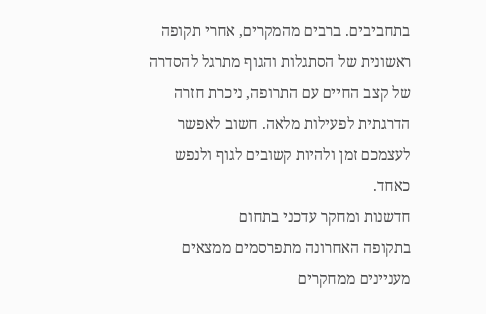בתחביבים. ברבים מהמקרים, אחרי תקופה ראשונית של הסתגלות והגוף מתרגל להסדרה של קצב החיים עם התרופה, ניכרת חזרה הדרגתית לפעילות מלאה. חשוב לאפשר לעצמכם זמן ולהיות קשובים לגוף ולנפש כאחד.
חדשנות ומחקר עדכני בתחום
בתקופה האחרונה מתפרסמים ממצאים מעניינים ממחקרים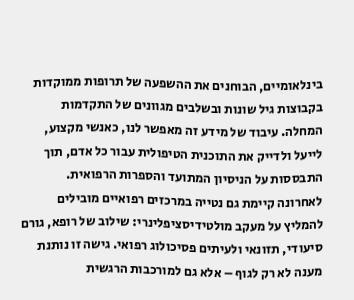בינלאומיים, הבוחנים את ההשפעה של תרופות ממוקדות בקבוצות גיל שונות ובשלבים מגוונים של התקדמות המחלה. עיבוד של מידע זה מאפשר לנו, כאנשי מקצוע, לייעל ולדייק את התוכנית הטיפולית עבור כל אדם, תוך התבססות על הניסיון המתועד והספרות הרפואית.
לאחרונה קיימת גם נטייה במרכזים רפואיים מובילים להמליץ על מעקב מולטידיסציפלינרי: שילוב של רופא, גורם סיעודי, תזונאי ולעיתים פסיכולוג רפואי. גישה זו נותנת מענה לא רק לגוף – אלא גם למורכבות הרגשית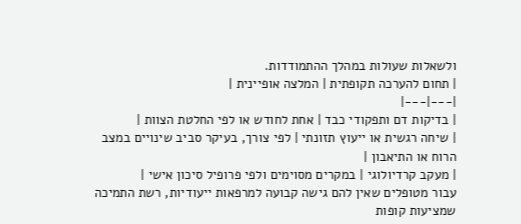ולשאלות שעולות במהלך ההתמודדות.
| תחום להערכה תקופתית | המלצה אופיינית |
|---|---|
| בדיקות דם ותפקודי כבד | אחת לחודש או לפי החלטת הצוות |
| שיחה רגשית או ייעוץ תזונתי | לפי צורך, בעיקר סביב שינויים במצב הרוח או התיאבון |
| מעקב קרדיולוגי | במקרים מסוימים ולפי פרופיל סיכון אישי |
עבור מטופלים שאין להם גישה קבועה למרפאות ייעודיות, רשת התמיכה שמציעות קופות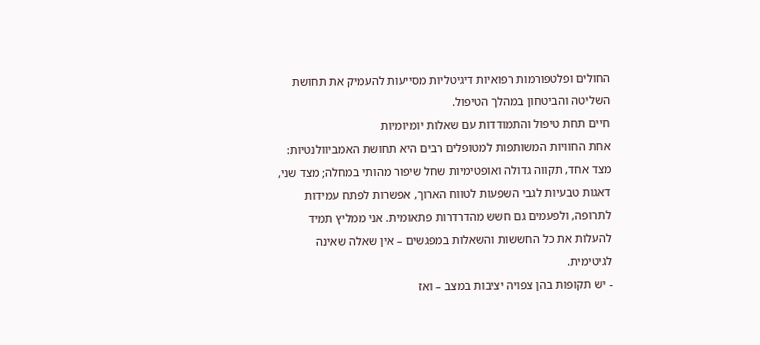החולים ופלטפורמות רפואיות דיגיטליות מסייעות להעמיק את תחושת השליטה והביטחון במהלך הטיפול.
חיים תחת טיפול והתמודדות עם שאלות יומיומיות
אחת החוויות המשותפות למטופלים רבים היא תחושת האמביוולנטיות: מצד אחד, תקווה גדולה ואופטימיות שחל שיפור מהותי במחלה; מצד שני, דאגות טבעיות לגבי השפעות לטווח הארוך, אפשרות לפתח עמידות לתרופה, ולפעמים גם חשש מהדרדרות פתאומית. אני ממליץ תמיד להעלות את כל החששות והשאלות במפגשים – אין שאלה שאינה לגיטימית.
- יש תקופות בהן צפויה יציבות במצב – ואז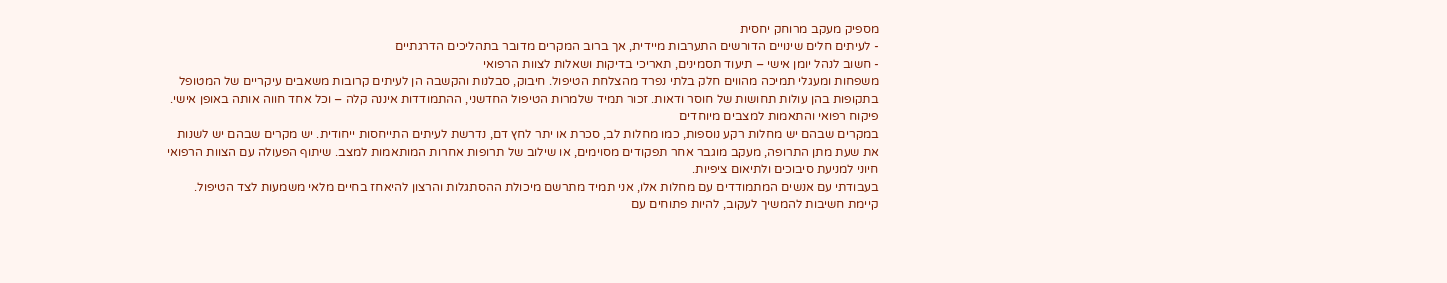מספיק מעקב מרוחק יחסית
- לעיתים חלים שינויים הדורשים התערבות מיידית, אך ברוב המקרים מדובר בתהליכים הדרגתיים
- חשוב לנהל יומן אישי – תיעוד תסמינים, תאריכי בדיקות ושאלות לצוות הרפואי
משפחות ומעגלי תמיכה מהווים חלק בלתי נפרד מהצלחת הטיפול. חיבוק, סבלנות והקשבה הן לעיתים קרובות משאבים עיקריים של המטופל בתקופות בהן עולות תחושות של חוסר ודאות. זכור תמיד שלמרות הטיפול החדשני, ההתמודדות איננה קלה – וכל אחד חווה אותה באופן אישי.
פיקוח רפואי והתאמות למצבים מיוחדים
במקרים שבהם יש מחלות רקע נוספות, כמו מחלות לב, סכרת או יתר לחץ דם, נדרשת לעיתים התייחסות ייחודית. יש מקרים שבהם יש לשנות את שעת מתן התרופה, מעקב מוגבר אחר תפקודים מסוימים, או שילוב של תרופות אחרות המותאמות למצב. שיתוף הפעולה עם הצוות הרפואי חיוני למניעת סיבוכים ולתיאום ציפיות.
בעבודתי עם אנשים המתמודדים עם מחלות אלו, אני תמיד מתרשם מיכולת ההסתגלות והרצון להיאחז בחיים מלאי משמעות לצד הטיפול. קיימת חשיבות להמשיך לעקוב, להיות פתוחים עם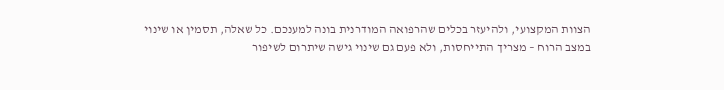הצוות המקצועי, ולהיעזר בכלים שהרפואה המודרנית בונה למענכם. כל שאלה, תסמין או שינוי במצב הרוח – מצריך התייחסות, ולא פעם גם שינוי גישה שיתרום לשיפור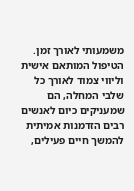משמעותי לאורך זמן.
הטיפול המותאם אישית וליווי צמוד לאורך כל שלבי המחלה, הם שמעניקים כיום לאנשים רבים הזדמנות אמיתית להמשך חיים פעילים,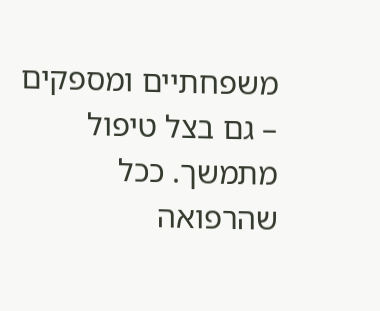משפחתיים ומספקים – גם בצל טיפול מתמשך. ככל שהרפואה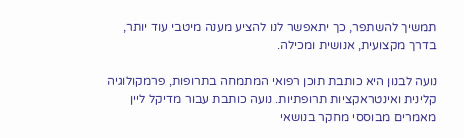תמשיך להשתפר, כך יתאפשר לנו להציע מענה מיטבי עוד יותר, בדרך מקצועית, אנושית ומכילה.

נועה לבנון היא כותבת תוכן רפואי המתמחה בתרופות, פרמקולוגיה קלינית ואינטראקציות תרופתיות. נועה כותבת עבור מדיקל ליין מאמרים מבוססי מחקר בנושאי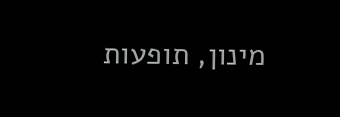מינון, תופעות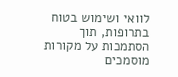לוואי ושימוש בטוח בתרופות, תוך הסתמכות על מקורות מוסמכים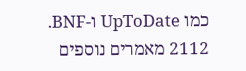כמו UpToDate ו-BNF.
2112 מאמרים נוספים